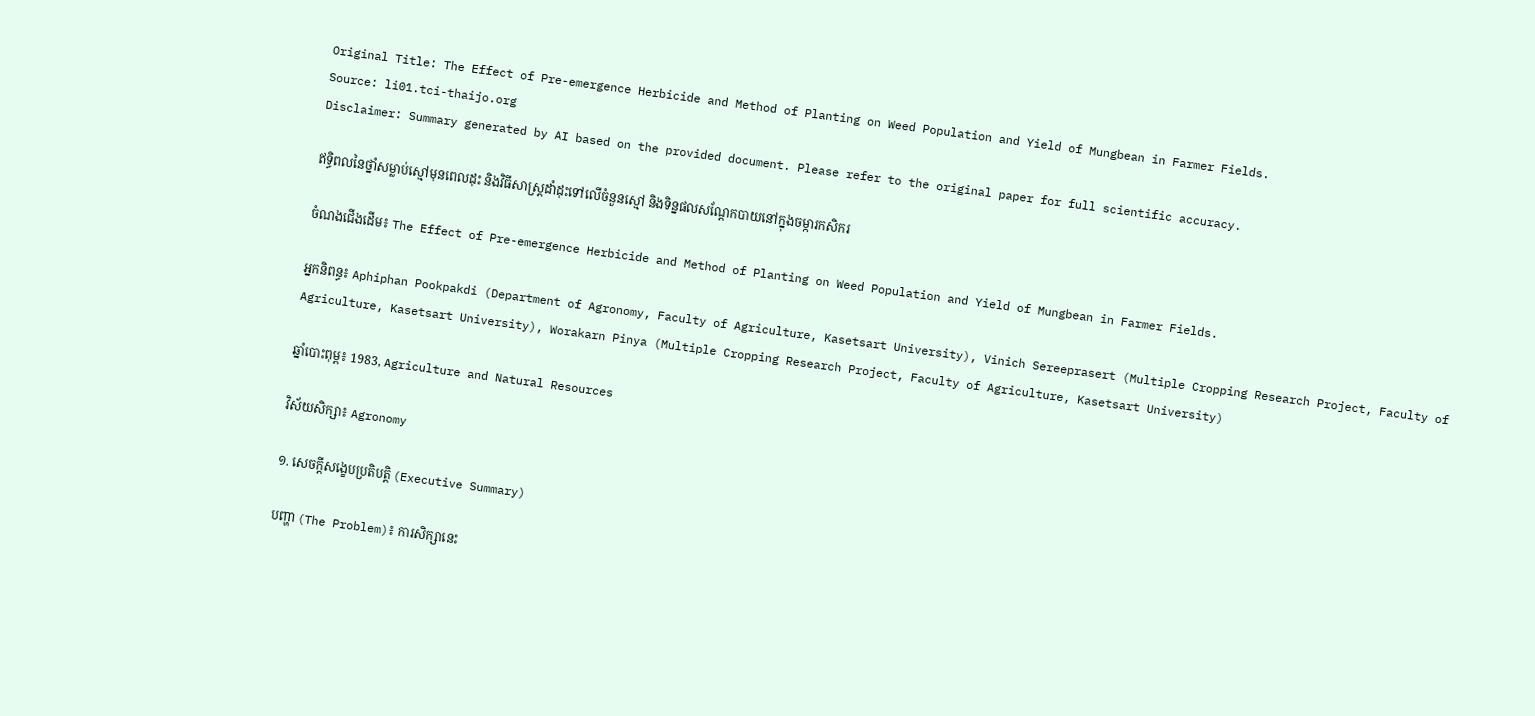Original Title: The Effect of Pre-emergence Herbicide and Method of Planting on Weed Population and Yield of Mungbean in Farmer Fields.
Source: li01.tci-thaijo.org
Disclaimer: Summary generated by AI based on the provided document. Please refer to the original paper for full scientific accuracy.

ឥទ្ធិពលនៃថ្នាំសម្លាប់ស្មៅមុនពេលដុះ និងវិធីសាស្ត្រដាំដុះទៅលើចំនួនស្មៅ និងទិន្នផលសណ្តែកបាយនៅក្នុងចម្ការកសិករ

ចំណងជើងដើម៖ The Effect of Pre-emergence Herbicide and Method of Planting on Weed Population and Yield of Mungbean in Farmer Fields.

អ្នកនិពន្ធ៖ Aphiphan Pookpakdi (Department of Agronomy, Faculty of Agriculture, Kasetsart University), Vinich Sereeprasert (Multiple Cropping Research Project, Faculty of Agriculture, Kasetsart University), Worakarn Pinya (Multiple Cropping Research Project, Faculty of Agriculture, Kasetsart University)

ឆ្នាំបោះពុម្ព៖ 1983, Agriculture and Natural Resources

វិស័យសិក្សា៖ Agronomy

១. សេចក្តីសង្ខេបប្រតិបត្តិ (Executive Summary)

បញ្ហា (The Problem)៖ ការសិក្សានេះ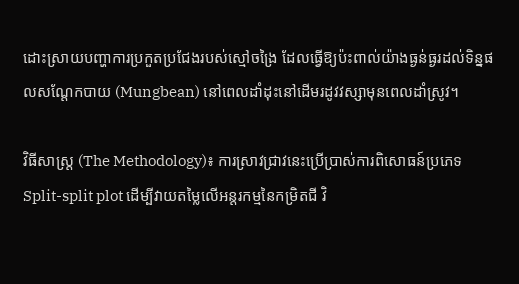ដោះស្រាយបញ្ហាការប្រកួតប្រជែងរបស់ស្មៅចង្រៃ ដែលធ្វើឱ្យប៉ះពាល់យ៉ាងធ្ងន់ធ្ងរដល់ទិន្នផលសណ្តែកបាយ (Mungbean) នៅពេលដាំដុះនៅដើមរដូវវស្សាមុនពេលដាំស្រូវ។

វិធីសាស្ត្រ (The Methodology)៖ ការស្រាវជ្រាវនេះប្រើប្រាស់ការពិសោធន៍ប្រភេទ Split-split plot ដើម្បីវាយតម្លៃលើអន្តរកម្មនៃកម្រិតជី វិ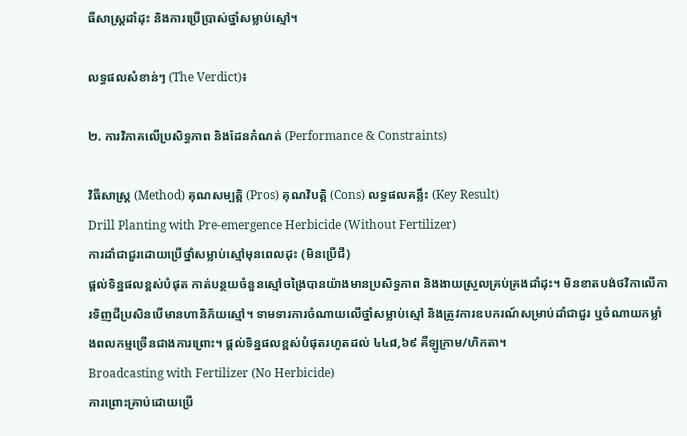ធីសាស្ត្រដាំដុះ និងការប្រើប្រាស់ថ្នាំសម្លាប់ស្មៅ។

លទ្ធផលសំខាន់ៗ (The Verdict)៖

២. ការវិភាគលើប្រសិទ្ធភាព និងដែនកំណត់ (Performance & Constraints)

វិធីសាស្ត្រ (Method) គុណសម្បត្តិ (Pros) គុណវិបត្តិ (Cons) លទ្ធផលគន្លឹះ (Key Result)
Drill Planting with Pre-emergence Herbicide (Without Fertilizer)
ការដាំជាជួរដោយប្រើថ្នាំសម្លាប់ស្មៅមុនពេលដុះ (មិនប្រើជី)
ផ្តល់ទិន្នផលខ្ពស់បំផុត កាត់បន្ថយចំនួនស្មៅចង្រៃបានយ៉ាងមានប្រសិទ្ធភាព និងងាយស្រួលគ្រប់គ្រងដាំដុះ។ មិនខាតបង់ថវិកាលើការទិញជីប្រសិនបើមានហានិភ័យស្មៅ។ ទាមទារការចំណាយលើថ្នាំសម្លាប់ស្មៅ និងត្រូវការឧបករណ៍សម្រាប់ដាំជាជួរ ឬចំណាយកម្លាំងពលកម្មច្រើនជាងការព្រោះ។ ផ្តល់ទិន្នផលខ្ពស់បំផុតរហូតដល់ ៤៤៨,៦៩ គីឡូក្រាម/ហិកតា។
Broadcasting with Fertilizer (No Herbicide)
ការព្រោះគ្រាប់ដោយប្រើ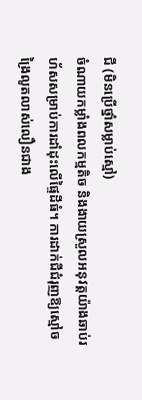ជី (មិនប្រើថ្នាំសម្លាប់ស្មៅ)
ចំណាយកម្លាំងពលកម្មតិច និងងាយស្រួលអនុវត្តយ៉ាងឆាប់រហ័សសម្រាប់ការដាំដុះលើផ្ទៃដីធំ។ ការដាក់ជីជំរុញឱ្យស្មៅចង្រៃលូតលាស់លឿនជាង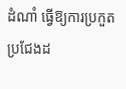ដំណាំ ធ្វើឱ្យការប្រកួតប្រជែងដ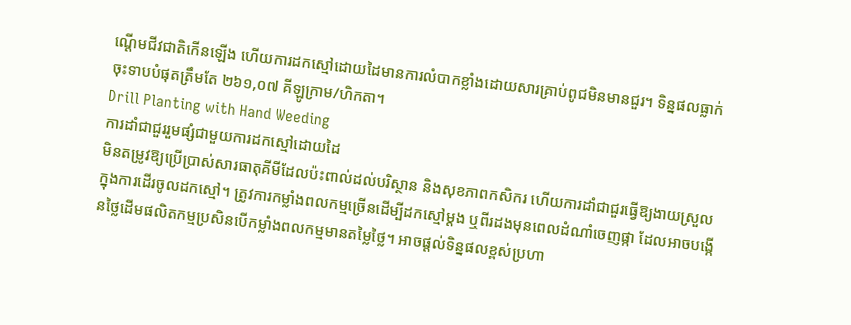ណ្តើមជីវជាតិកើនឡើង ហើយការដកស្មៅដោយដៃមានការលំបាកខ្លាំងដោយសារគ្រាប់ពូជមិនមានជួរ។ ទិន្នផលធ្លាក់ចុះទាបបំផុតត្រឹមតែ ២៦១,០៧ គីឡូក្រាម/ហិកតា។
Drill Planting with Hand Weeding
ការដាំជាជួររួមផ្សំជាមួយការដកស្មៅដោយដៃ
មិនតម្រូវឱ្យប្រើប្រាស់សារធាតុគីមីដែលប៉ះពាល់ដល់បរិស្ថាន និងសុខភាពកសិករ ហើយការដាំជាជួរធ្វើឱ្យងាយស្រួលក្នុងការដើរចូលដកស្មៅ។ ត្រូវការកម្លាំងពលកម្មច្រើនដើម្បីដកស្មៅម្តង ឬពីរដងមុនពេលដំណាំចេញផ្កា ដែលអាចបង្កើនថ្លៃដើមផលិតកម្មប្រសិនបើកម្លាំងពលកម្មមានតម្លៃថ្លៃ។ អាចផ្តល់ទិន្នផលខ្ពស់ប្រហា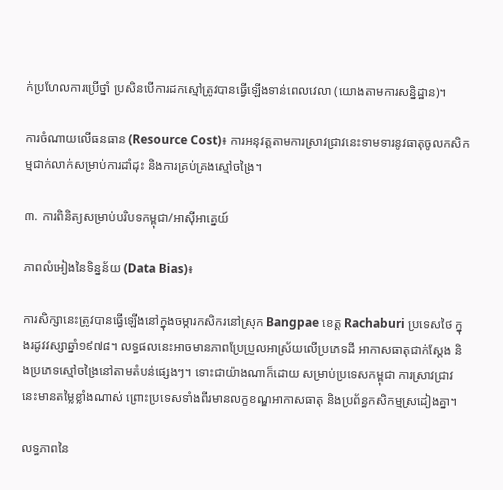ក់ប្រហែលការប្រើថ្នាំ ប្រសិនបើការដកស្មៅត្រូវបានធ្វើឡើងទាន់ពេលវេលា (យោងតាមការសន្និដ្ឋាន)។

ការចំណាយលើធនធាន (Resource Cost)៖ ការអនុវត្តតាមការស្រាវជ្រាវនេះទាមទារនូវធាតុចូលកសិកម្មជាក់លាក់សម្រាប់ការដាំដុះ និងការគ្រប់គ្រងស្មៅចង្រៃ។

៣. ការពិនិត្យសម្រាប់បរិបទកម្ពុជា/អាស៊ីអាគ្នេយ៍

ភាពលំអៀងនៃទិន្នន័យ (Data Bias)៖

ការសិក្សានេះត្រូវបានធ្វើឡើងនៅក្នុងចម្ការកសិករនៅស្រុក Bangpae ខេត្ត Rachaburi ប្រទេសថៃ ក្នុងរដូវវស្សាឆ្នាំ១៩៧៨។ លទ្ធផលនេះអាចមានភាពប្រែប្រួលអាស្រ័យលើប្រភេទដី អាកាសធាតុជាក់ស្តែង និងប្រភេទស្មៅចង្រៃនៅតាមតំបន់ផ្សេងៗ។ ទោះជាយ៉ាងណាក៏ដោយ សម្រាប់ប្រទេសកម្ពុជា ការស្រាវជ្រាវនេះមានតម្លៃខ្លាំងណាស់ ព្រោះប្រទេសទាំងពីរមានលក្ខខណ្ឌអាកាសធាតុ និងប្រព័ន្ធកសិកម្មស្រដៀងគ្នា។

លទ្ធភាពនៃ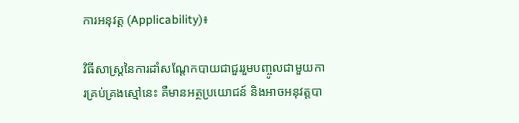ការអនុវត្ត (Applicability)៖

វិធីសាស្ត្រនៃការដាំសណ្តែកបាយជាជួររួមបញ្ចូលជាមួយការគ្រប់គ្រងស្មៅនេះ គឺមានអត្ថប្រយោជន៍ និងអាចអនុវត្តបា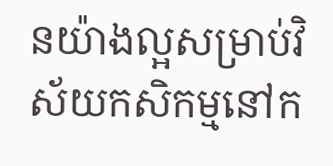នយ៉ាងល្អសម្រាប់វិស័យកសិកម្មនៅក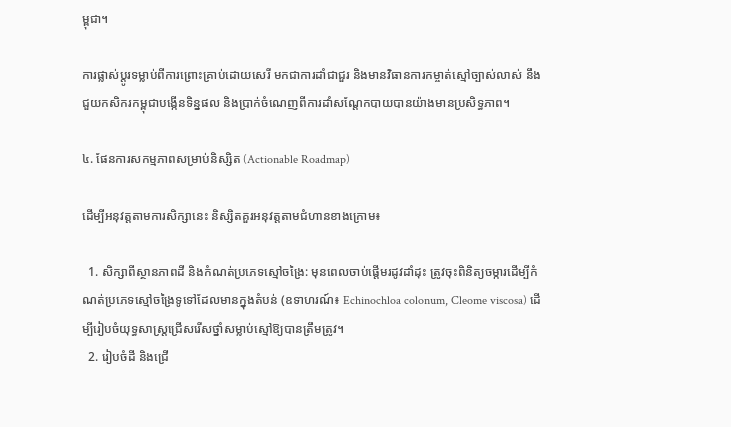ម្ពុជា។

ការផ្លាស់ប្តូរទម្លាប់ពីការព្រោះគ្រាប់ដោយសេរី មកជាការដាំជាជួរ និងមានវិធានការកម្ចាត់ស្មៅច្បាស់លាស់ នឹងជួយកសិករកម្ពុជាបង្កើនទិន្នផល និងប្រាក់ចំណេញពីការដាំសណ្តែកបាយបានយ៉ាងមានប្រសិទ្ធភាព។

៤. ផែនការសកម្មភាពសម្រាប់និស្សិត (Actionable Roadmap)

ដើម្បីអនុវត្តតាមការសិក្សានេះ និស្សិតគួរអនុវត្តតាមជំហានខាងក្រោម៖

  1. សិក្សាពីស្ថានភាពដី និងកំណត់ប្រភេទស្មៅចង្រៃ: មុនពេលចាប់ផ្តើមរដូវដាំដុះ ត្រូវចុះពិនិត្យចម្ការដើម្បីកំណត់ប្រភេទស្មៅចង្រៃទូទៅដែលមានក្នុងតំបន់ (ឧទាហរណ៍៖ Echinochloa colonum, Cleome viscosa) ដើម្បីរៀបចំយុទ្ធសាស្ត្រជ្រើសរើសថ្នាំសម្លាប់ស្មៅឱ្យបានត្រឹមត្រូវ។
  2. រៀបចំដី និងជ្រើ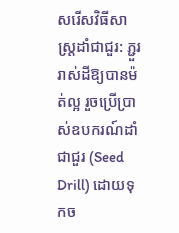សរើសវិធីសាស្ត្រដាំជាជួរ: ភ្ជួររាស់ដីឱ្យបានម៉ត់ល្អ រួចប្រើប្រាស់ឧបករណ៍ដាំជាជួរ (Seed Drill) ដោយទុកច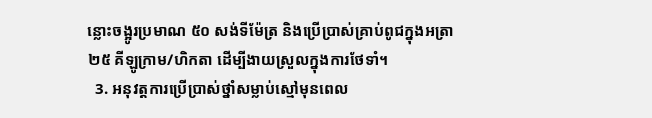ន្លោះចង្អូរប្រមាណ ៥០ សង់ទីម៉ែត្រ និងប្រើប្រាស់គ្រាប់ពូជក្នុងអត្រា ២៥ គីឡូក្រាម/ហិកតា ដើម្បីងាយស្រួលក្នុងការថែទាំ។
  3. អនុវត្តការប្រើប្រាស់ថ្នាំសម្លាប់ស្មៅមុនពេល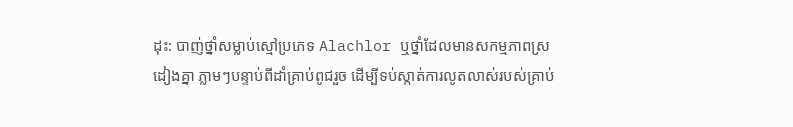ដុះ: បាញ់ថ្នាំសម្លាប់ស្មៅប្រភេទ Alachlor ឬថ្នាំដែលមានសកម្មភាពស្រដៀងគ្នា ភ្លាមៗបន្ទាប់ពីដាំគ្រាប់ពូជរួច ដើម្បីទប់ស្កាត់ការលូតលាស់របស់គ្រាប់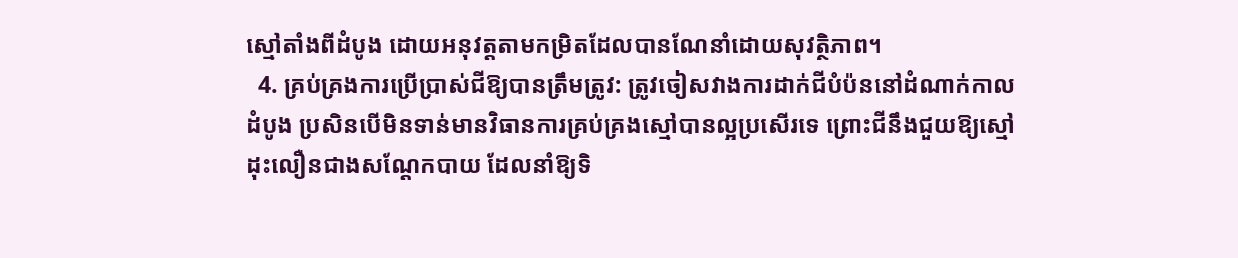ស្មៅតាំងពីដំបូង ដោយអនុវត្តតាមកម្រិតដែលបានណែនាំដោយសុវត្ថិភាព។
  4. គ្រប់គ្រងការប្រើប្រាស់ជីឱ្យបានត្រឹមត្រូវ: ត្រូវចៀសវាងការដាក់ជីបំប៉ននៅដំណាក់កាលដំបូង ប្រសិនបើមិនទាន់មានវិធានការគ្រប់គ្រងស្មៅបានល្អប្រសើរទេ ព្រោះជីនឹងជួយឱ្យស្មៅដុះលឿនជាងសណ្តែកបាយ ដែលនាំឱ្យទិ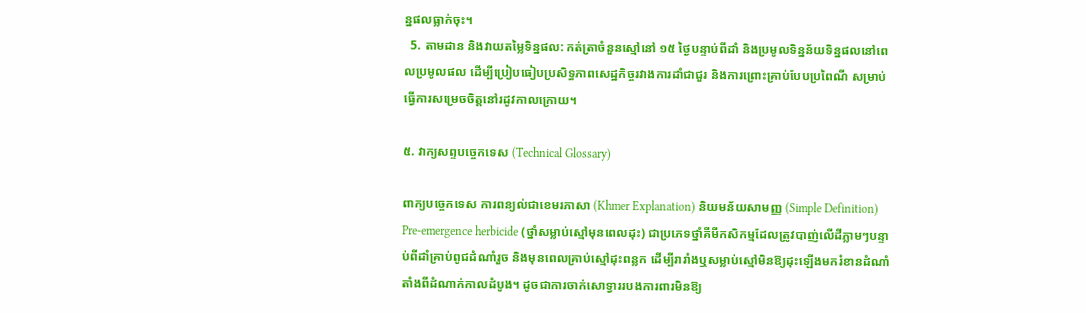ន្នផលធ្លាក់ចុះ។
  5. តាមដាន និងវាយតម្លៃទិន្នផល: កត់ត្រាចំនួនស្មៅនៅ ១៥ ថ្ងៃបន្ទាប់ពីដាំ និងប្រមូលទិន្នន័យទិន្នផលនៅពេលប្រមូលផល ដើម្បីប្រៀបធៀបប្រសិទ្ធភាពសេដ្ឋកិច្ចរវាងការដាំជាជួរ និងការព្រោះគ្រាប់បែបប្រពៃណី សម្រាប់ធ្វើការសម្រេចចិត្តនៅរដូវកាលក្រោយ។

៥. វាក្យសព្ទបច្ចេកទេស (Technical Glossary)

ពាក្យបច្ចេកទេស ការពន្យល់ជាខេមរភាសា (Khmer Explanation) និយមន័យសាមញ្ញ (Simple Definition)
Pre-emergence herbicide (ថ្នាំសម្លាប់ស្មៅមុនពេលដុះ) ជាប្រភេទថ្នាំគីមីកសិកម្មដែលត្រូវបាញ់លើដីភ្លាមៗបន្ទាប់ពីដាំគ្រាប់ពូជដំណាំរួច និងមុនពេលគ្រាប់ស្មៅដុះពន្លក ដើម្បីរារាំងឬសម្លាប់ស្មៅមិនឱ្យដុះឡើងមករំខានដំណាំតាំងពីដំណាក់កាលដំបូង។ ដូចជាការចាក់សោទ្វាររបងការពារមិនឱ្យ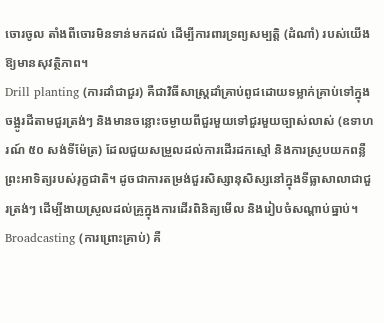ចោរចូល តាំងពីចោរមិនទាន់មកដល់ ដើម្បីការពារទ្រព្យសម្បត្តិ (ដំណាំ) របស់យើងឱ្យមានសុវត្ថិភាព។
Drill planting (ការដាំជាជួរ) គឺជាវិធីសាស្ត្រដាំគ្រាប់ពូជដោយទម្លាក់គ្រាប់ទៅក្នុងចង្អូរដីតាមជួរត្រង់ៗ និងមានចន្លោះចម្ងាយពីជួរមួយទៅជួរមួយច្បាស់លាស់ (ឧទាហរណ៍ ៥០ សង់ទីម៉ែត្រ) ដែលជួយសម្រួលដល់ការដើរដកស្មៅ និងការស្រូបយកពន្លឺព្រះអាទិត្យរបស់រុក្ខជាតិ។ ដូចជាការតម្រង់ជួរសិស្សានុសិស្សនៅក្នុងទីធ្លាសាលាជាជួរត្រង់ៗ ដើម្បីងាយស្រួលដល់គ្រូក្នុងការដើរពិនិត្យមើល និងរៀបចំសណ្តាប់ធ្នាប់។
Broadcasting (ការព្រោះគ្រាប់) គឺ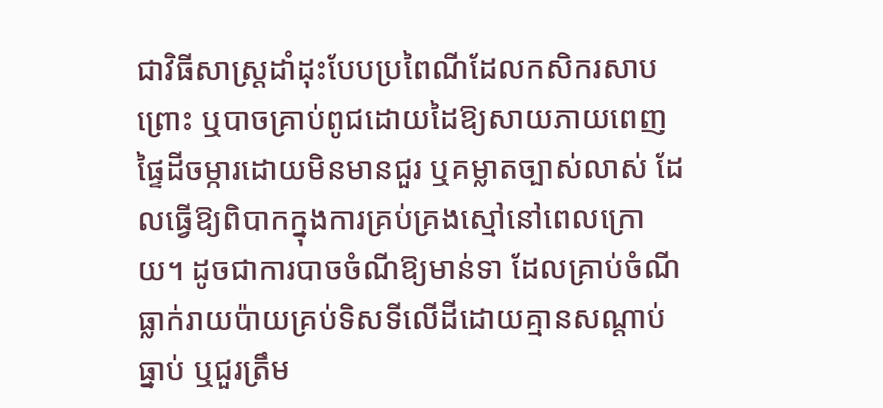ជាវិធីសាស្ត្រដាំដុះបែបប្រពៃណីដែលកសិករសាបព្រោះ ឬបាចគ្រាប់ពូជដោយដៃឱ្យសាយភាយពេញផ្ទៃដីចម្ការដោយមិនមានជួរ ឬគម្លាតច្បាស់លាស់ ដែលធ្វើឱ្យពិបាកក្នុងការគ្រប់គ្រងស្មៅនៅពេលក្រោយ។ ដូចជាការបាចចំណីឱ្យមាន់ទា ដែលគ្រាប់ចំណីធ្លាក់រាយប៉ាយគ្រប់ទិសទីលើដីដោយគ្មានសណ្តាប់ធ្នាប់ ឬជួរត្រឹម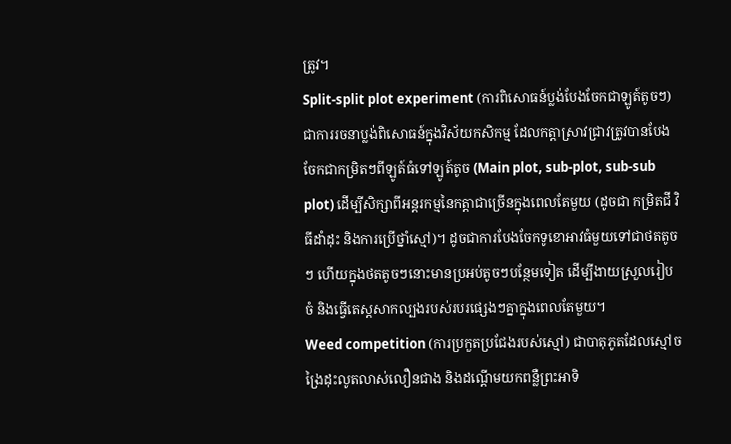ត្រូវ។
Split-split plot experiment (ការពិសោធន៍ប្លង់បែងចែកជាឡូត៍តូចៗ) ជាការរចនាប្លង់ពិសោធន៍ក្នុងវិស័យកសិកម្ម ដែលកត្តាស្រាវជ្រាវត្រូវបានបែងចែកជាកម្រិតៗពីឡូត៍ធំទៅឡូត៍តូច (Main plot, sub-plot, sub-sub plot) ដើម្បីសិក្សាពីអន្តរកម្មនៃកត្តាជាច្រើនក្នុងពេលតែមួយ (ដូចជា កម្រិតជី វិធីដាំដុះ និងការប្រើថ្នាំស្មៅ)។ ដូចជាការបែងចែកទូខោអាវធំមួយទៅជាថតតូចៗ ហើយក្នុងថតតូចៗនោះមានប្រអប់តូចៗបន្ថែមទៀត ដើម្បីងាយស្រួលរៀបចំ និងធ្វើតេស្តសាកល្បងរបស់របរផ្សេងៗគ្នាក្នុងពេលតែមួយ។
Weed competition (ការប្រកួតប្រជែងរបស់ស្មៅ) ជាបាតុភូតដែលស្មៅចង្រៃដុះលូតលាស់លឿនជាង និងដណ្តើមយកពន្លឺព្រះអាទិ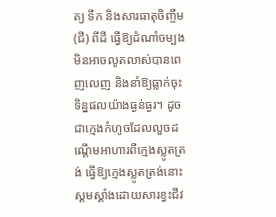ត្យ ទឹក និងសារធាតុចិញ្ចឹម (ជី) ពីដី ធ្វើឱ្យដំណាំចម្បងមិនអាចលូតលាស់បានពេញលេញ និងនាំឱ្យធ្លាក់ចុះទិន្នផលយ៉ាងធ្ងន់ធ្ងរ។ ដូចជាក្មេងកំហូចដែលលួចដណ្តើមអាហារពីក្មេងស្លូតត្រង់ ធ្វើឱ្យក្មេងស្លូតត្រង់នោះស្គមស្គាំងដោយសារខ្វះជីវ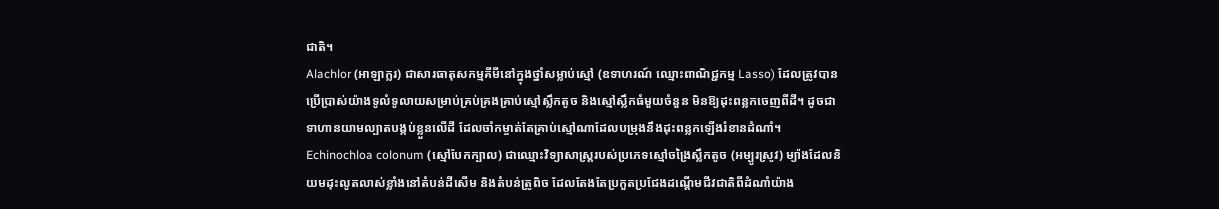ជាតិ។
Alachlor (អាឡាក្លរ) ជាសារធាតុសកម្មគីមីនៅក្នុងថ្នាំសម្លាប់ស្មៅ (ឧទាហរណ៍ ឈ្មោះពាណិជ្ជកម្ម Lasso) ដែលត្រូវបានប្រើប្រាស់យ៉ាងទូលំទូលាយសម្រាប់គ្រប់គ្រងគ្រាប់ស្មៅស្លឹកតូច និងស្មៅស្លឹកធំមួយចំនួន មិនឱ្យដុះពន្លកចេញពីដី។ ដូចជាទាហានយាមល្បាតបង្កប់ខ្លួនលើដី ដែលចាំកម្ចាត់តែគ្រាប់ស្មៅណាដែលបម្រុងនឹងដុះពន្លកឡើងរំខានដំណាំ។
Echinochloa colonum (ស្មៅបែកក្បាល) ជាឈ្មោះវិទ្យាសាស្ត្ររបស់ប្រភេទស្មៅចង្រៃស្លឹកតូច (អម្បូរស្រូវ) ម្យ៉ាងដែលនិយមដុះលូតលាស់ខ្លាំងនៅតំបន់ដីសើម និងតំបន់ត្រូពិច ដែលតែងតែប្រកួតប្រជែងដណ្តើមជីវជាតិពីដំណាំយ៉ាង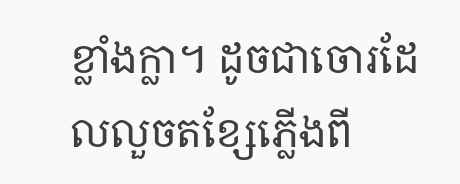ខ្លាំងក្លា។ ដូចជាចោរដែលលួចតខ្សែភ្លើងពី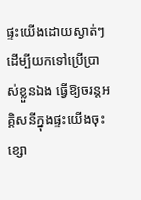ផ្ទះយើងដោយស្ងាត់ៗដើម្បីយកទៅប្រើប្រាស់ខ្លួនឯង ធ្វើឱ្យចរន្តអគ្គិសនីក្នុងផ្ទះយើងចុះខ្សោ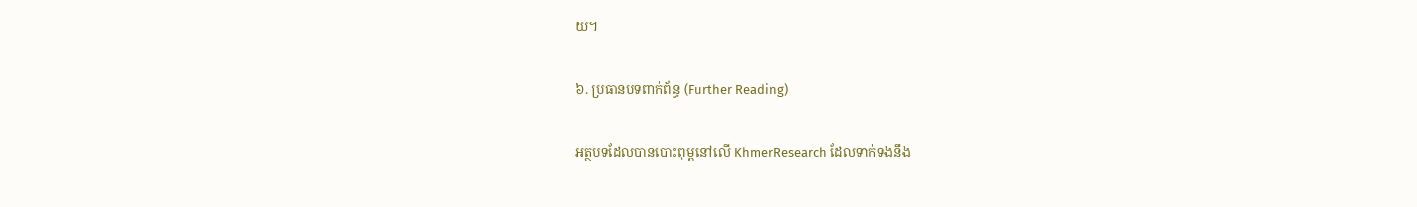យ។

៦. ប្រធានបទពាក់ព័ន្ធ (Further Reading)

អត្ថបទដែលបានបោះពុម្ពនៅលើ KhmerResearch ដែលទាក់ទងនឹង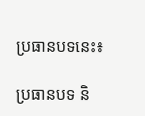ប្រធានបទនេះ៖

ប្រធានបទ និ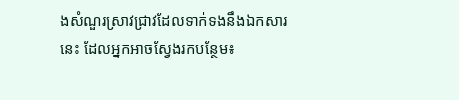ងសំណួរស្រាវជ្រាវដែលទាក់ទងនឹងឯកសារនេះ ដែលអ្នកអាចស្វែងរកបន្ថែម៖